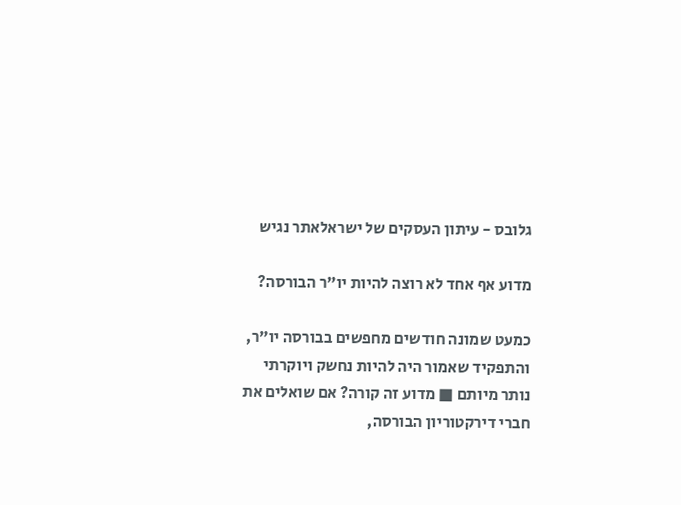גלובס - עיתון העסקים של ישראלאתר נגיש

מדוע אף אחד לא רוצה להיות יו"ר הבורסה?

כמעט שמונה חודשים מחפשים בבורסה יו"ר, והתפקיד שאמור היה להיות נחשק ויוקרתי נותר מיותם ■ מדוע זה קורה? אם שואלים את חברי דירקטוריון הבורסה,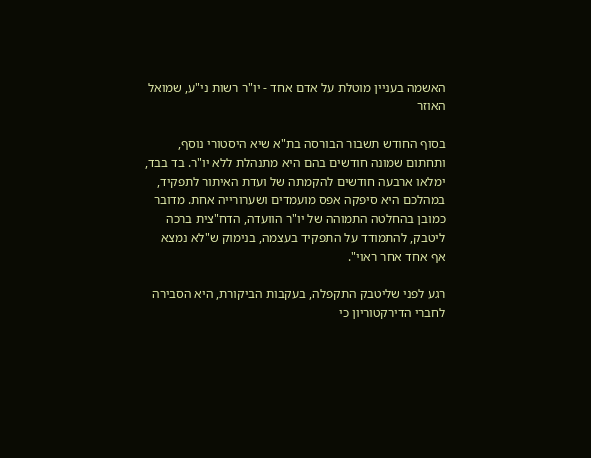האשמה בעניין מוטלת על אדם אחד - יו"ר רשות ני"ע, שמואל האוזר

בסוף החודש תשבור הבורסה בת"א שיא היסטורי נוסף, ותחתום שמונה חודשים בהם היא מתנהלת ללא יו"ר. בד בבד, ימלאו ארבעה חודשים להקמתה של ועדת האיתור לתפקיד, במהלכם היא סיפקה אפס מועמדים ושערורייה אחת. מדובר כמובן בהחלטה התמוהה של יו"ר הוועדה, הדח"צית ברכה ליטבק, להתמודד על התפקיד בעצמה, בנימוק ש"לא נמצא אף אחד אחר ראוי".

רגע לפני שליטבק התקפלה, בעקבות הביקורת, היא הסבירה לחברי הדירקטוריון כי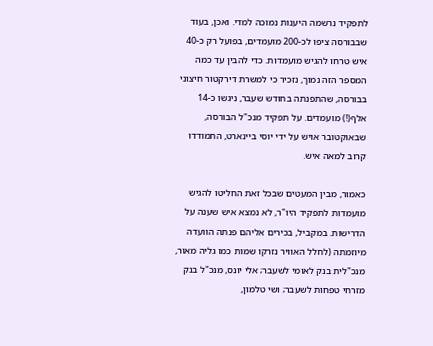לתפקיד נרשמה היענות נמוכה למדי. ואכן, בעוד שבבורסה ציפו לכ-200 מועמדים, בפועל רק כ-40 איש טרחו להגיש מועמדות. כדי להבין עד כמה המספר הזה נמוך, נזכיר כי למשרת דירקטור חיצוני בבורסה, שהתפנתה בחודש שעבר, ניגשו כ-14 אלף(!) מועמדים. על תפקיד מנכ"ל הבורסה, שבאוקטובר אויש על ידי יוסי ביינארט, התמודדו קרוב למאה איש.

כאמור, מבין המעטים שבכל זאת החליטו להגיש מועמדות לתפקיד היו"ר, לא נמצא איש שענה על הדרישות. במקביל, בכירים אליהם פנתה הוועדה מיוזמתה (לחלל האוויר נזרקו שמות כמו גליה מאור, מנכ"לית בנק לאומי לשעבר; אלי יונס, מנכ"ל בנק מזרחי טפחות לשעבר; ושי טלמון,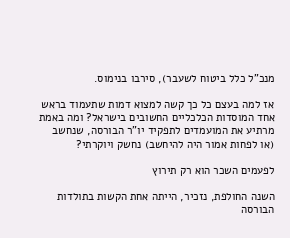מנכ"ל כלל ביטוח לשעבר), סירבו בנימוס.

אז למה בעצם כל כך קשה למצוא דמות שתעמוד בראש אחד המוסדות הכלכליים החשובים בישראל? ומה באמת מרתיע את המועמדים לתפקיד יו"ר הבורסה, שנחשב (או לפחות אמור היה להיחשב) נחשק ויוקרתי?

לפעמים השכר הוא רק תירוץ

השנה החולפת, נזכיר, הייתה אחת הקשות בתולדות הבורסה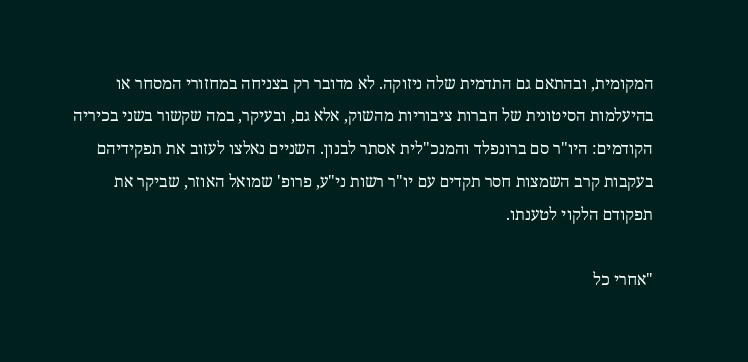המקומית, ובהתאם גם התדמית שלה ניזוקה. לא מדובר רק בצניחה במחזורי המסחר או בהיעלמות הסיטונית של חברות ציבוריות מהשוק, אלא גם, ובעיקר, במה שקשור בשני בכיריה הקודמים: היו"ר סם ברונפלד והמנכ"לית אסתר לבנון. השניים נאלצו לעזוב את תפקידיהם בעקבות קרב השמצות חסר תקדים עם יו"ר רשות ני"ע, פרופ' שמואל האוזר, שביקר את תפקודם הלקוי לטענתו.

"אחרי כל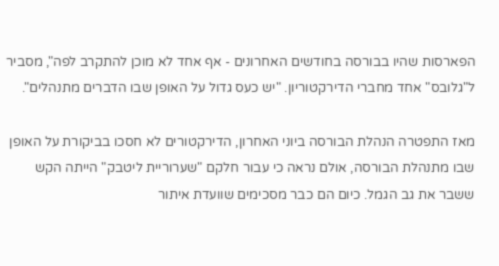הפארסות שהיו בבורסה בחודשים האחרונים - אף אחד לא מוכן להתקרב לפה", מסביר ל"גלובס" אחד מחברי הדירקטוריון. "יש כעס גדול על האופן שבו הדברים מתנהלים".

מאז התפטרה הנהלת הבורסה ביוני האחרון, הדירקטורים לא חסכו בביקורת על האופן שבו מתנהלת הבורסה, אולם נראה כי עבור חלקם "שערוריית ליטבק" הייתה הקש ששבר את גב הגמל. כיום הם כבר מסכימים שוועדת איתור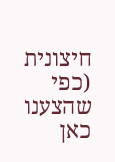חיצונית (כפי שהצענו כאן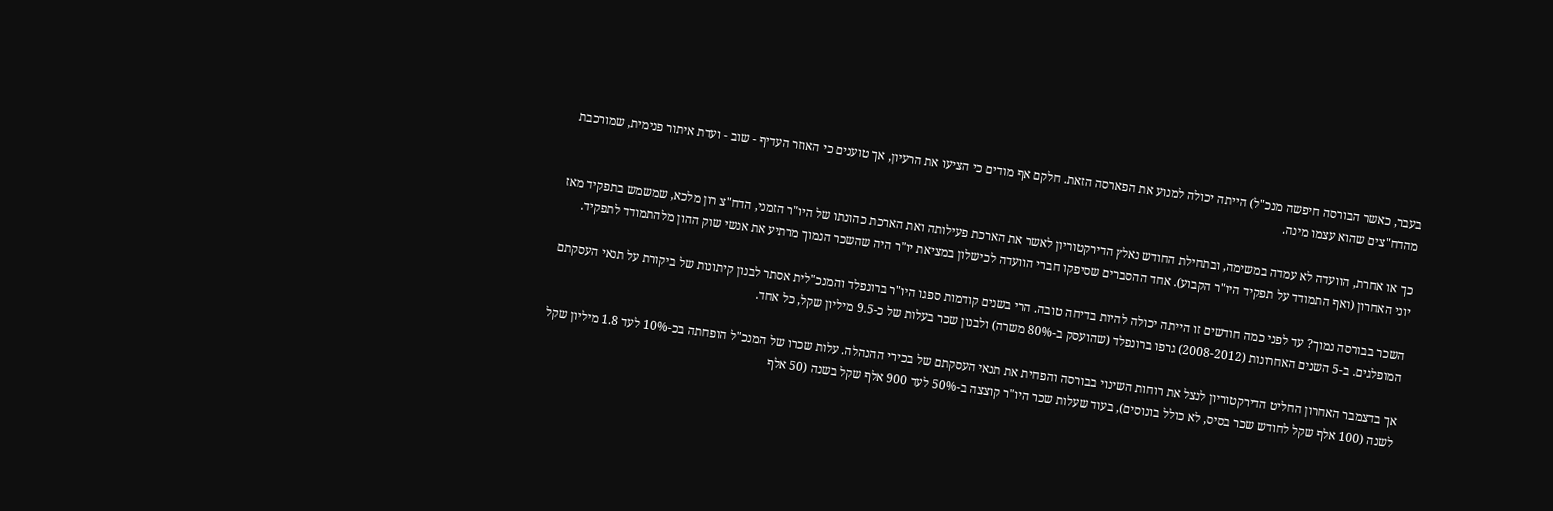בעבר, כאשר הבורסה חיפשה מנכ"ל) הייתה יכולה למנוע את הפארסה הזאת. חלקם אף מודים כי הציעו את הרעיון, אך טוענים כי האוזר העדיף - שוב - ועדת איתור פנימית, שמורכבת מהדח"צים שהוא עצמו מינה.

כך או אחרת, הוועדה לא עמדה במשימה, ובתחילת החודש נאלץ הדירקטוריון לאשר את הארכת פעילותה ואת הארכת כהונתו של היו"ר הזמני, הדח"צ רון מלכא, שמשמש בתפקיד מאז יוני האחרון (ואף התמודד על תפקיד היו"ר הקבוע). אחד ההסברים שסיפקו חברי הוועדה לכישלון במציאת יו"ר היה שהשכר הנמוך מרתיע את אנשי שוק ההון מלהתמודד לתפקיד.

השכר בבורסה נמוך? עד לפני כמה חודשים זו הייתה יכולה להיות בדיחה טובה. הרי בשנים קודמות ספגו היו"ר ברונפלד והמנכ"לית אסתר לבנון קיתונות של ביקורת על תנאי העסקתם המופלגים. ב-5 השנים האחרונות (2008-2012) גרפו ברונפלד (שהועסק ב-80% משרה) ולבנון שכר בעלות של כ-9.5 מיליון שקל, כל אחד.

אך בדצמבר האחרון החליט הדירקטוריון לנצל את רוחות השינוי בבורסה והפחית את תנאי העסקתם של בכירי ההנהלה. עלות שכרו של המנכ"ל הופחתה בכ-10% לעד 1.8 מיליון שקל לשנה (100 אלף שקל לחודש שכר בסיס, לא כולל בונוסים), בעוד שעלות שכר היו"ר קוצצה ב-50% לעד 900 אלף שקל בשנה (50 אלף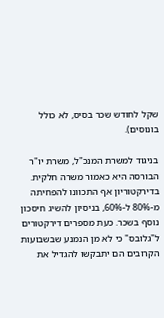שקל לחודש שכר בסיס, לא כולל בונוסים).

בניגוד למשרת המנכ"ל, משרת יו"ר הבורסה היא כאמור משרה חלקית. בדירקטוריון אף התכוונו להפחיתה מ-80% ל-60%, בניסיון להשיג חיסכון נוסף בשכר. כעת מספרים דירקטורים ל"גלובס" כי לא מן הנמנע שבשבועות הקרובים הם יתבקשו להגדיל את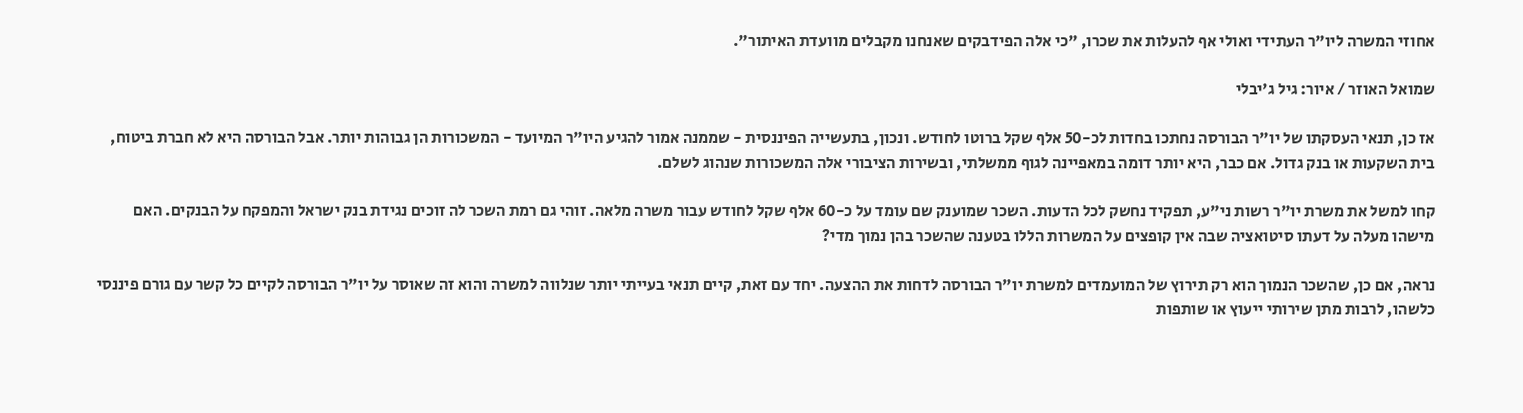אחוזי המשרה ליו"ר העתידי ואולי אף להעלות את שכרו, "כי אלה הפידבקים שאנחנו מקבלים מוועדת האיתור".

שמואל האוזר / איור: גיל ג'יבלי

אז כן, תנאי העסקתו של יו"ר הבורסה נחתכו בחדות לכ-50 אלף שקל ברוטו לחודש. ונכון, בתעשייה הפיננסית - שממנה אמור להגיע היו"ר המיועד - המשכורות הן גבוהות יותר. אבל הבורסה היא לא חברת ביטוח, בית השקעות או בנק גדול. אם כבר, היא יותר דומה במאפיינה לגוף ממשלתי, ובשירות הציבורי אלה המשכורות שנהוג לשלם.

קחו למשל את משרת יו"ר רשות ני"ע, תפקיד נחשק לכל הדעות. השכר שמוענק שם עומד על כ-60 אלף שקל לחודש עבור משרה מלאה. זוהי גם רמת השכר לה זוכים נגידת בנק ישראל והמפקח על הבנקים. האם מישהו מעלה על דעתו סיטואציה שבה אין קופצים על המשרות הללו בטענה שהשכר בהן נמוך מדי?

נראה, אם כן, שהשכר הנמוך הוא רק תירוץ של המועמדים למשרת יו"ר הבורסה לדחות את ההצעה. יחד עם זאת, קיים תנאי בעייתי יותר שנלווה למשרה והוא זה שאוסר על יו"ר הבורסה לקיים כל קשר עם גורם פיננסי כלשהו, לרבות מתן שירותי ייעוץ או שותפות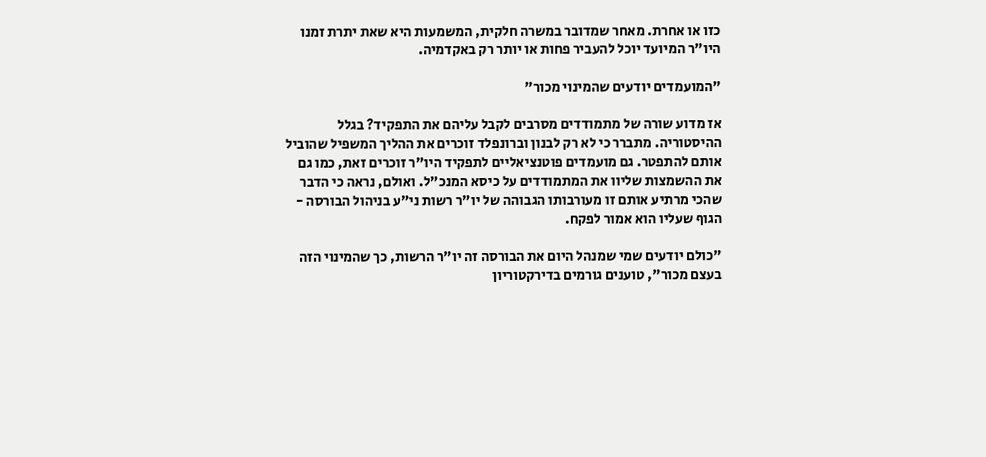כזו או אחרת. מאחר שמדובר במשרה חלקית, המשמעות היא שאת יתרת זמנו היו"ר המיועד יוכל להעביר פחות או יותר רק באקדמיה.

"המועמדים יודעים שהמינוי מכור"

אז מדוע שורה של מתמודדים מסרבים לקבל עליהם את התפקיד? בגלל ההיסטוריה. מתברר כי לא רק לבנון וברונפלד זוכרים את ההליך המשפיל שהוביל אותם להתפטר. גם מועמדים פוטנציאליים לתפקיד היו"ר זוכרים זאת, כמו גם את ההשמצות שליוו את המתמודדים על כיסא המנכ"ל. ואולם, נראה כי הדבר שהכי מרתיע אותם זו מעורבותו הגבוהה של יו"ר רשות ני"ע בניהול הבורסה - הגוף שעליו הוא אמור לפקח.

"כולם יודעים שמי שמנהל היום את הבורסה זה יו"ר הרשות, כך שהמינוי הזה בעצם מכור", טוענים גורמים בדירקטוריון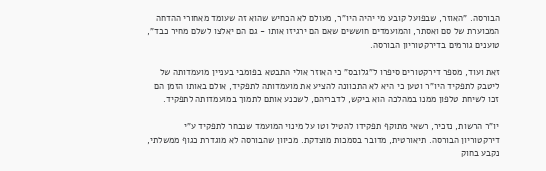הבורסה. "האוזר, שבפועל קובע מי יהיה היו"ר, מעולם לא הכחיש שהוא זה שעומד מאחורי ההדחה המכוערת של סם ואסתר, והמועמדים חוששים שאם הם ירגיזו אותו - גם הם יאלצו לשלם מחיר כבד", טוענים גורמים בדירקטוריון הבורסה.

זאת ועוד, מספר דירקטורים סיפרו ל"גלובס" כי האוזר אולי התבטא בפומבי בעניין מועמדותה של ליטבק לתפקיד היו"ר וטען כי היא לא התכוונה להציע את מועמדותה לתפקיד, אולם באותו הזמן הם זכו לשיחת טלפון ממנו במהלכה הוא ביקש, לדבריהם, לשכנע אותם לתמוך במועמדותה לתפקיד.

יו"ר הרשות, נזכיר, רשאי מתוקף תפקידו להטיל וטו על מינוי המועמד שנבחר לתפקיד ע"י דירקטוריון הבורסה. תיאורטית, מדובר בסמכות מוצדקת. מכיוון שהבורסה לא מוגדרת כגוף ממשלתי, נקבע בחוק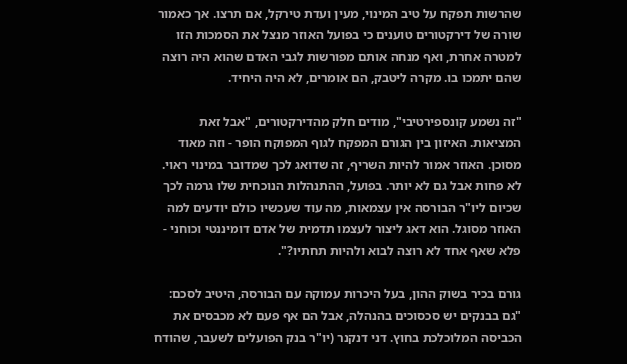שהרשות תפקח על טיב המינוי, מעין ועדת טירקל, אם תרצו. אך כאמור שורה של דירקטורים טוענים כי בפועל האוזר מנצל את הסמכות הזו למטרה אחרת, ואף מנחה אותם מפורשות לגבי האדם שהוא היה רוצה שהם יתמכו בו. מקרה ליטבק, הם אומרים, לא היה היחיד.

"זה נשמע קונספירטיבי", מודים חלק מהדירקטורים, "אבל זאת המציאות. האיזון בין הגורם המפקח לגוף המפוקח הופר - וזה מאוד מסוכן. האוזר אמור להיות השריף, זה שדואג לכך שמדובר במינוי ראוי. לא פחות אבל גם לא יותר. בפועל, ההתנהלות הנוכחית שלו גרמה לכך שכיום ליו"ר הבורסה אין עצמאות, מה עוד שעכשיו כולם יודעים למה האוזר מסוגל. הוא דאג ליצור לעצמו תדמית של אדם דומיננטי וכוחני - פלא שאף אחד לא רוצה לבוא ולהיות תחתיו?".

גורם בכיר בשוק ההון, בעל היכרות עמוקה עם הבורסה, היטיב לסכם: "גם בבנקים יש סכסוכים בהנהלה, אבל הם אף פעם לא מכבסים את הכביסה המלוכלכת בחוץ. דני דנקנר (יו"ר בנק הפועלים לשעבר, שהודח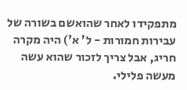מתפקידו לאחר שהואשם בשורה של עבירות חמורות - ל' א') היה מקרה חריג, אבל צריך לזכור שהוא עשה מעשה פלילי.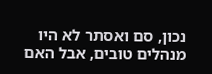נכון, סם ואסתר לא היו מנהלים טובים, אבל האם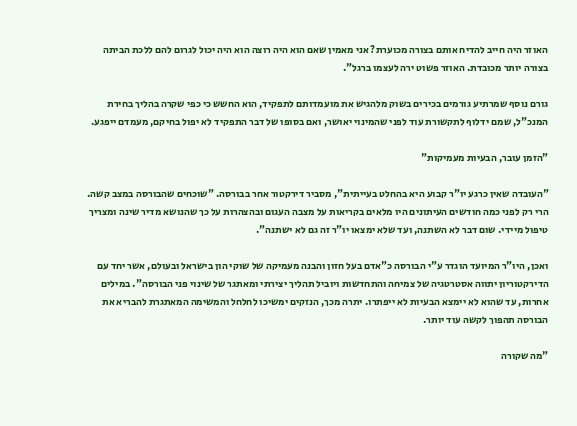האוזר היה חייב להדיח אותם בצורה מכוערת? אני מאמין שאם הוא היה רוצה הוא היה יכול לגרום להם ללכת הביתה בצורה יותר מכובדת. האוזר פשוט ירה לעצמו ברגל".

גורם נוסף שמרתיע גורמים בכירים בשוק מלהגיש את מועמדותם לתפקיד, הוא החשש כי כפי שקרה בהליך בחירת המנכ"ל, שמם ידלוף לתקשורת עוד לפני שהמינוי יאושר, ואם בסופו של דבר התפקיד לא יפול בחיקם, מעמדם ייפגע.

"הזמן עובר, הבעיות מעמיקות"

"העובדה שאין כרגע יו"ר קבוע היא בהחלט בעייתית", מסביר דירקטור אחר בבורסה. "שוכחים שהבורסה במצב קשה. הרי רק לפני כמה חודשים העיתונים היו מלאים בקריאות על מצבה העגום ובהצהרות על כך שהנושא מדיר שינה ומצריך טיפול מיידי. שום דבר לא השתנה, ועד שלא ימצאו יו"ר זה גם לא ישתנה".

ואכן, היו"ר המיועד הוגדר ע"י הבורסה כ"אדם בעל חזון והבנה מעמיקה של שוקי הון בישראל ובעולם, אשר יחד עם הדירקטוריון יתווה אסטרטגיה של צמיחה והתחדשות ויוביל תהליך יצירתי ומאתגר של שינוי פני הבורסה". במילים אחרות, עד שהוא לא יימצא הבעיות לא ייפתרו. יתרה מכך, הנזקים ימשיכו לחלחל והמשימה המאתגרת להבריא את הבורסה תהפוך לקשה עוד יותר.

"מה שקורה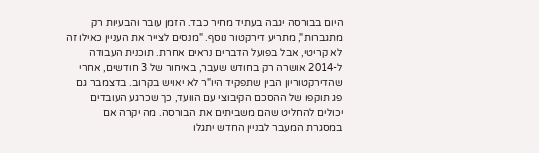היום בבורסה יגבה בעתיד מחיר כבד. הזמן עובר והבעיות רק מתגברות", מתריע דירקטור נוסף. "מנסים לצייר את העניין כאילו זה לא קריטי, אבל בפועל הדברים נראים אחרת. תוכנית העבודה ל-2014 אושרה רק בחודש שעבר, באיחור של 3 חודשים, אחרי שהדירקטוריון הבין שתפקיד היו"ר לא יאויש בקרוב. בדצמבר גם פג תוקפו של ההסכם הקיבוצי עם הוועד, כך שכרגע העובדים יכולים להחליט שהם משביתים את הבורסה. מה יקרה אם במסגרת המעבר לבניין החדש יתגלו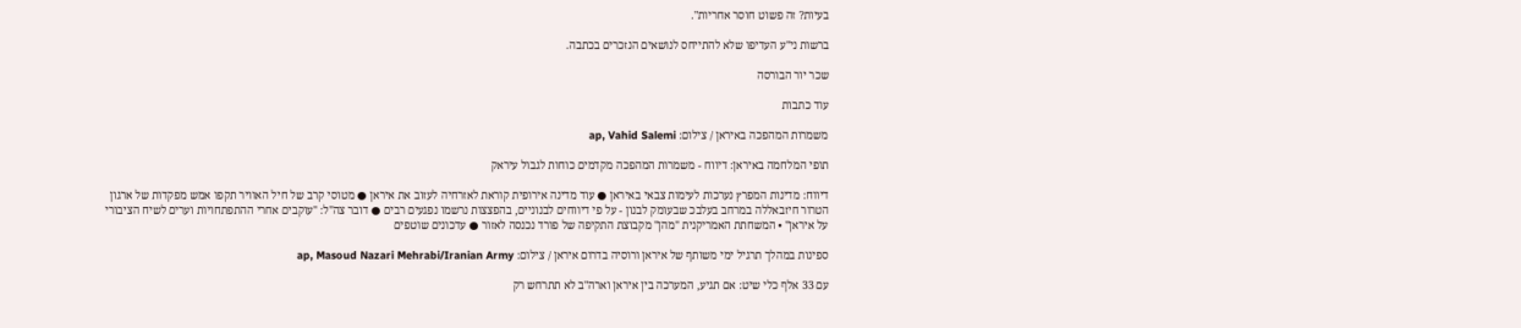בעיות? זה פשוט חוסר אחריות".

ברשות ני"ע העדיפו שלא להתייחס לנושאים הנזכרים בכתבה.

שכר יור הבורסה

עוד כתבות

משמרות המהפכה באיראן / צילום: ap, Vahid Salemi

תופי המלחמה באיראן: דיווח - משמרות המהפכה מקדמים כוחות לגבול עיראק

דיווח: מדינות המפרץ נערכות לעימות צבאי באיראן ● עוד מדינה אירופית קוראת לאזרחיה לעזוב את איראן ● מטוסי קרב של חיל האוויר תקפו אמש מפקדות של ארגון הטרור חיזבאללה במרחב בעלבכ שבעומק לבנון - על פי דיווחים לבנוניים, בהפצצות נרשמו נפגעים רבים ● דובר צה"ל: "עוקבים אחרי ההתפתחויות וערים לשיח הציבורי על איראן" • המשחתת האמריקנית "מהן" מקבוצת התקיפה של פורד נכנסה לאזור ● עדכונים שוטפים

ספינות במהלך תרגיל ימי משותף של איראן ורוסיה בדרום איראן / צילום: ap, Masoud Nazari Mehrabi/Iranian Army

עם 33 אלף כלי שיט: אם תגיע, המערכה בין איראן וארה"ב לא תתרחש רק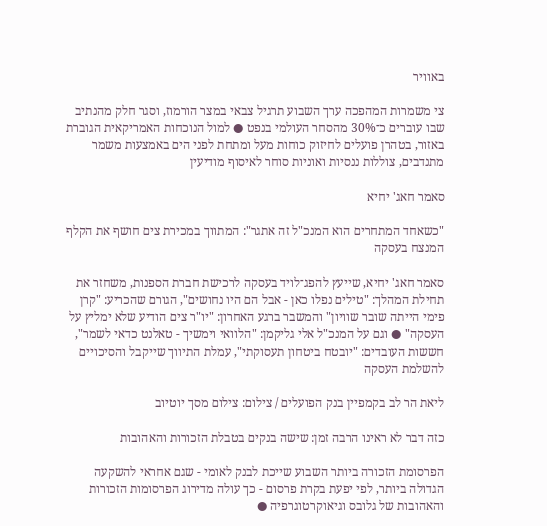באוויר

צי משמרות המהפכה ערך השבוע תרגיל צבאי במצר הורמוז, וסגר חלק מהנתיב שבו עוברים כ־30% מהסחר העולמי בנפט ● למול הנוכחות האמריקאית הגוברת באזור, בטהרן פועלים לחיזוק כוחות מעל ומתחת לפני הים באמצעות משמר מתנדבים, צוללות ננסיות ואוניות סוחר לאיסוף מודיעין

סאמר חאג' יחיא

"כשאחד המתחרים הוא המנכ"ל זה אתגר": המתווך במכירת צים חושף את הקלף המנצח בעסקה

סאמר חאג' יחיא, שייעץ להפג־לויד בעסקה לרכישת חברת הספנות, משחזר את תחילת המהלך: "טילים נפלו כאן - אבל הם היו נחושים", הגורם שהכריע: "קרן פימי הייתה שובר שוויון" והמשבר ברגע האחרון: "יו"ר צים הודיע שלא ימליץ על העסקה" ● וגם על המנכ"ל אלי גליקמן: "הלוואי וימשיך - טאלנט כדאי לשמר", חששות העובדים: "יובטח ביטחון תעסוקתי", עמלת התיווך שייקבל והסיכויים להשלמת העסקה

ליאת הר לב בקמפיין בנק הפועלים / צילום: צילום מסך יוטיוב

כזה דבר לא ראינו הרבה זמן: שישה בנקים בטבלת הזכורות והאהובות

הפרסומת הזכורה ביותר השבוע שייכת לבנק לאומי - שגם אחראי להשקעה הגדולה ביותר, לפי יפעת בקרת פרסום - כך עולה מדירוג הפרסומות הזכורות והאהובות של גלובס וגיאוקרטוגרפיה ●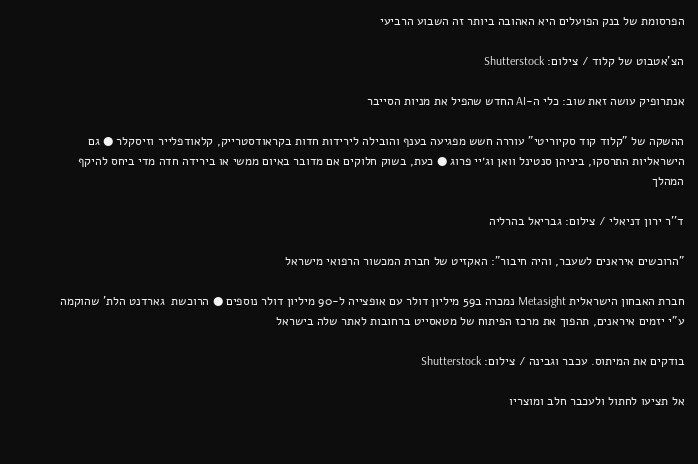הפרסומת של בנק הפועלים היא האהובה ביותר זה השבוע הרביעי

הצ'אטבוט של קלוד / צילום: Shutterstock

אנתרופיק עושה זאת שוב: כלי ה-AI החדש שהפיל את מניות הסייבר

ההשקה של "קלוד קוד סקיוריטי" עוררה חשש מפגיעה בענף והובילה לירידות חדות בקראודסטרייק, קלאודפלייר וזיסקלר ● גם הישראליות התרסקו, ביניהן סנטינל וואן וג׳יי פרוג ● כעת, בשוק חלוקים אם מדובר באיום ממשי או בירידה חדה מדי ביחס להיקף המהלך

ד''ר ירון דניאלי / צילום: גבריאל בהרליה

"הרוכשים איראנים לשעבר, והיה חיבור": האקזיט של חברת המכשור הרפואי מישראל

חברת האבחון הישראלית Metasight נמכרה ב59 מיליון דולר עם אופצייה ל-90 מיליון דולר נוספים ● הרוכשת  גארדנט הלת' שהוקמה ע"י יזמים איראנים, תהפוך את מרכז הפיתוח של מטאסייט ברחובות לאתר שלה בישראל

בודקים את המיתוס. עכבר וגבינה / צילום: Shutterstock

אל תציעו לחתול ולעכבר חלב ומוצריו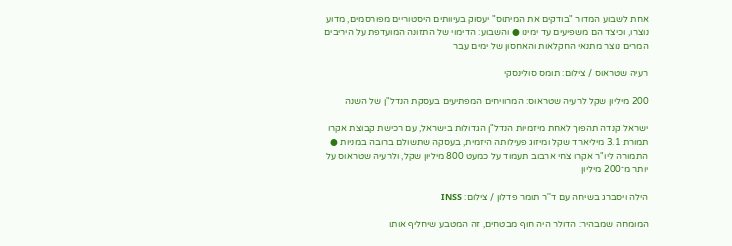אחת לשבוע המדור "בודקים את המיתוס" יעסוק בעיוותים היסטוריים מפורסמים, מדוע נוצרו, וכיצד הם משפיעים עד ימינו ● והשבוע: הדימוי של התזונה המועדפת על היריבים המרים נוצר מתנאי החקלאות והאחסון של ימים עבר

רעיה שטראוס / צילום: תומס סולינסקי

200 מיליון שקל לרעיה שטראוס: המרוויחים המפתיעים בעסקת הנדל"ן של השנה

ישראל קנדה תהפוך לאחת מיזמיות הנדל"ן הגדולות בישראל, עם רכישת קבוצת אקרו תמורת 3.1 מיליארד שקל ומיזוג פעילותה היזמית, בעסקה שתשולם ברובה במניות ● התמורה ליו"ר אקרו צחי ארבוב תעמוד על כמעט 800 מיליון שקל, ולרעיה שטראוס על יותר מ־200 מיליון

הילה ויסברג בשיחה עם ד''ר תומר פדלון / צילום: INSS

המומחה שמבהיר: הדולר היה חוף מבטחים, זה המטבע שיחליף אותו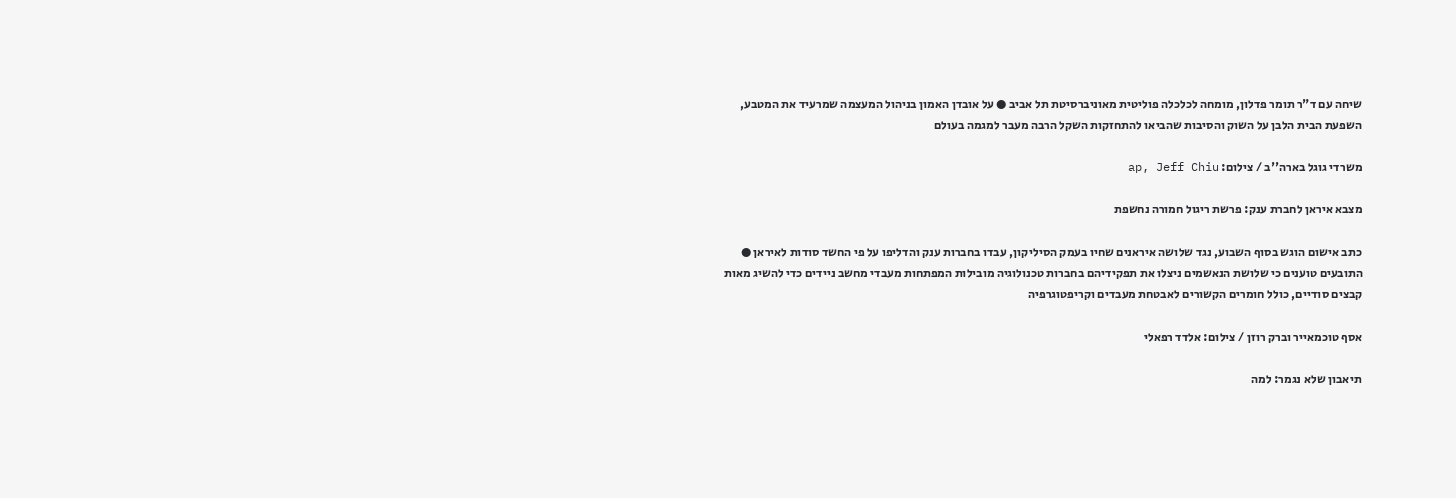שיחה עם ד"ר תומר פדלון, מומחה לכלכלה פוליטית מאוניברסיטת תל אביב ● על אובדן האמון בניהול המעצמה שמרעיד את המטבע, השפעת הבית הלבן על השוק והסיבות שהביאו להתחזקות השקל הרבה מעבר למגמה בעולם

משרדי גוגל בארה''ב / צילום: ap, Jeff Chiu

מצבא איראן לחברת ענק: פרשת ריגול חמורה נחשפת

כתב אישום הוגש בסוף השבוע, נגד שלושה איראנים שחיו בעמק הסיליקון, עבדו בחברות ענק והדליפו על פי החשד סודות לאיראן ● התובעים טוענים כי שלושת הנאשמים ניצלו את תפקידיהם בחברות טכנולוגיה מובילות המפתחות מעבדי מחשב ניידים כדי להשיג מאות קבצים סודיים, כולל חומרים הקשורים לאבטחת מעבדים וקריפטוגרפיה

אסף טוכמאייר וברק רוזן / צילום: אלדד רפאלי

תיאבון שלא נגמר: למה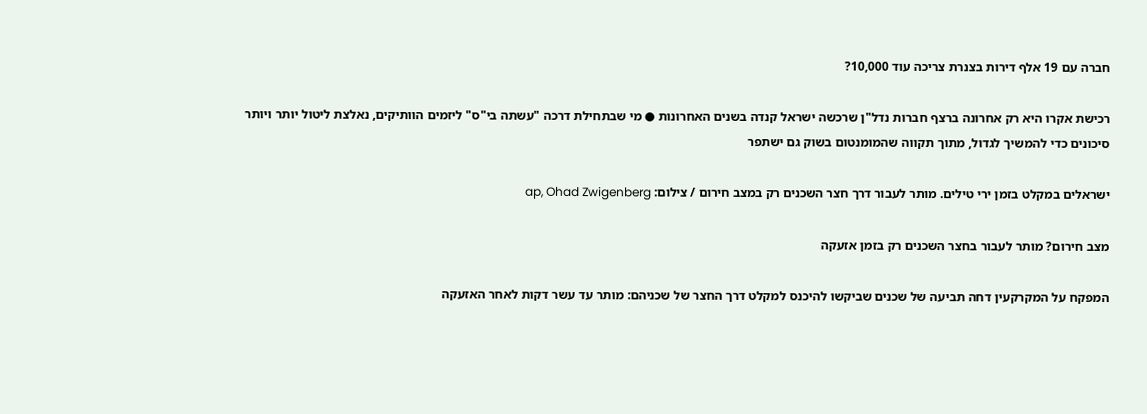חברה עם 19 אלף דירות בצנרת צריכה עוד 10,000?

רכישת אקרו היא רק אחרונה ברצף חברות נדל"ן שרכשה ישראל קנדה בשנים האחרונות ● מי שבתחילת דרכה "עשתה בי"ס" ליזמים הוותיקים, נאלצת ליטול יותר ויותר סיכונים כדי להמשיך לגדול, מתוך תקווה שהמומנטום בשוק גם ישתפר

ישראלים במקלט בזמן ירי טילים. מותר לעבור דרך חצר השכנים רק במצב חירום / צילום: ap, Ohad Zwigenberg

מצב חירום? מותר לעבור בחצר השכנים רק בזמן אזעקה

המפקח על המקרקעין דחה תביעה של שכנים שביקשו להיכנס למקלט דרך החצר של שכניהם: מותר עד עשר דקות לאחר האזעקה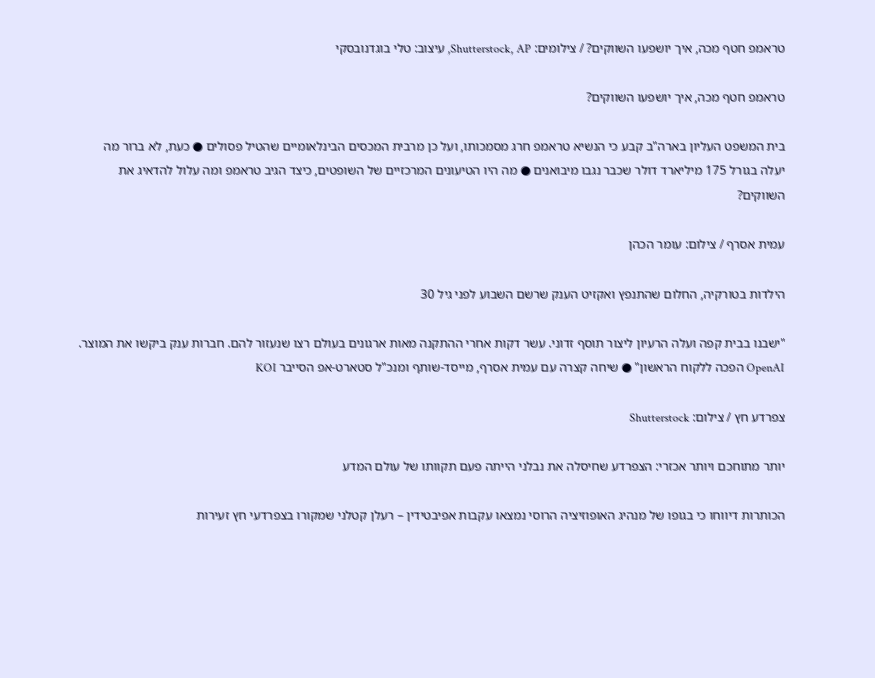טראמפ חטף מכה, איך יושפעו השווקים? / צילומים: Shutterstock, AP, עיצוב: טלי בוגדנובסקי

טראמפ חטף מכה, איך יושפעו השווקים?

בית המשפט העליון בארה"ב קבע כי הנשיא טראמפ חרג מסמכותו, ועל כן מרבית המכסים הבינלאומיים שהטיל פסולים ● כעת, לא ברור מה יעלה בגורל 175 מיליארד דולר שכבר נגבו מיבואנים ● מה היו הטיעונים המרכזיים של השופטים, כיצד הגיב טראמפ ומה עלול להדאיג את השווקים?

עמית אסרף / צילום: עומר הכהן

הילדות בטורקיה, החלום שהתנפץ ואקזיט הענק שרשם השבוע לפני גיל 30

"ישבנו בבית קפה ועלה הרעיון ליצור תוסף זדוני. עשר דקות אחרי ההתקנה מאות ארגונים בעולם רצו שנעזור להם. חברות ענק ביקשו את המוצר. OpenAI הפכה ללקוח הראשון" ● שיחה קצרה עם עמית אסרף, מייסד-שותף ומנכ"ל סטארט-אפ הסייבר KOI

צפרדע חץ / צילום: Shutterstock

יותר מתוחכם ויותר אכזרי: הצפרדע שחיסלה את נבלני הייתה פעם תקוותו של עולם המדע

הכותרות דיווחו כי בגופו של מנהיג האופוזיציה הרוסי נמצאו עקבות אפיבטידין – רעלן קטלני שמקורו בצפרדעי חץ זעירות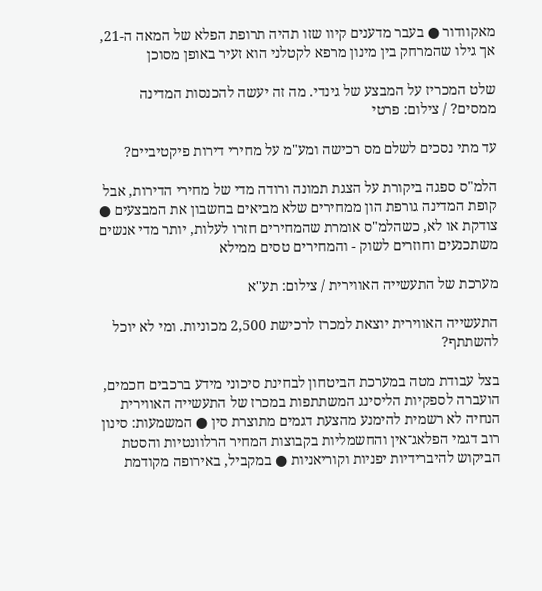מאקוודור ● בעבר מדענים קיוו שזו תהיה תרופת הפלא של המאה ה-21, אך גילו שהמרחק בין מינון מרפא לקטלני הוא זעיר באופן מסוכן

שלט המכריז על המבצע של גינדי. מה זה יעשה להכנסות המדינה ממסים? / צילום: פרטי

עד מתי נסכים לשלם מס רכישה ומע"מ על מחירי דירות פיקטיביים?

הלמ"ס ספגה ביקורת על הצגת תמונה ורודה מדי של מחירי הדירות, אבל קופת המדינה גורפת הון ממחירים שלא מביאים בחשבון את המבצעים ● צודקת או לא, כשהלמ"ס אומרת שהמחירים חזרו לעלות, יותר מדי אנשים משתכנעים וחוזרים לשוק - והמחירים טסים ממילא

מערכת של התעשייה האווירית / צילום: תע''א

התעשייה האווירית יוצאת למכרז לרכישת 2,500 מכוניות. ומי לא יוכל להשתתף?

בצל עבודת מטה במערכת הביטחון לבחינת סיכוני מידע ברכבים חכמים, הועברה לספקיות הליסינג המשתתפות במכרז של התעשייה האווירית הנחיה לא רשמית להימנע מהצעת דגמים מתוצרת סין ● המשמעות: סינון רוב דגמי הפלאג־אין והחשמליות בקבוצות המחיר הרלוונטיות והסטת הביקוש להיברידיות יפניות וקוריאניות ● במקביל, באירופה מקודמת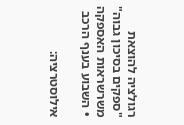רגולציה להוצאת "ספקים בסיכון גבוה" משרשראות האספקה • השבוע בענף הרכב

אילוסטרציה: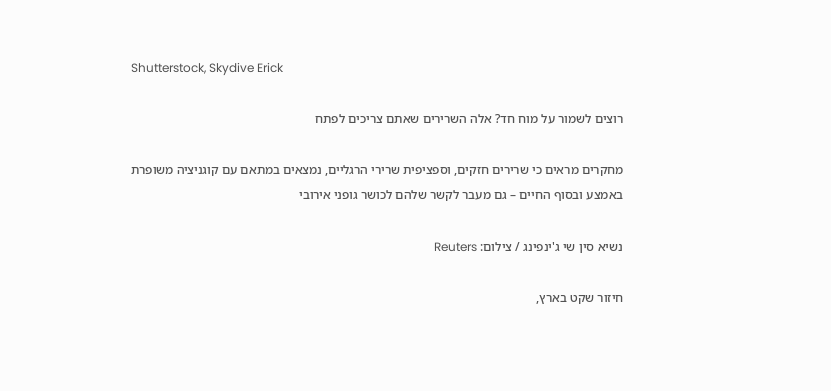Shutterstock, Skydive Erick

רוצים לשמור על מוח חד? אלה השרירים שאתם צריכים לפתח

מחקרים מראים כי שרירים חזקים, וספציפית שרירי הרגליים, נמצאים במתאם עם קוגניציה משופרת באמצע ובסוף החיים – גם מעבר לקשר שלהם לכושר גופני אירובי

נשיא סין שי ג'ינפינג / צילום: Reuters

חיזור שקט בארץ,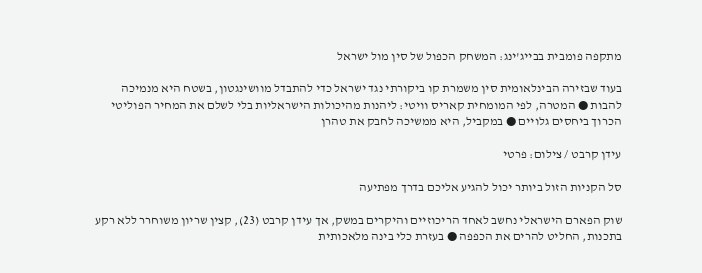מתקפה פומבית בבייג'ינג: המשחק הכפול של סין מול ישראל

בעוד שבזירה הבינלאומית סין משמרת קו ביקורתי נגד ישראל כדי להתבדל מוושינגטון, בשטח היא מנמיכה להבות ● המטרה, לפי המומחית קאריס וויטי: ליהנות מהיכולות הישראליות בלי לשלם את המחיר הפוליטי הכרוך ביחסים גלויים ● במקביל, היא ממשיכה לחבק את טהרן

עידן קרבט / צילום: פרטי

סל הקניות הזול ביותר יכול להגיע אליכם בדרך מפתיעה

שוק הפארם הישראלי נחשב לאחד הריכוזיים והיקרים במשק, אך עידן קרבט (23), קצין שריון משוחרר ללא רקע בתכנות, החליט להרים את הכפפה ● בעזרת כלי בינה מלאכותית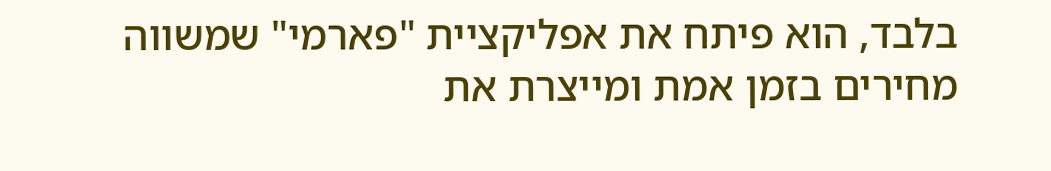בלבד, הוא פיתח את אפליקציית "פארמי" שמשווה מחירים בזמן אמת ומייצרת את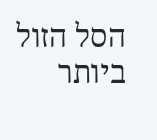הסל הזול ביותר